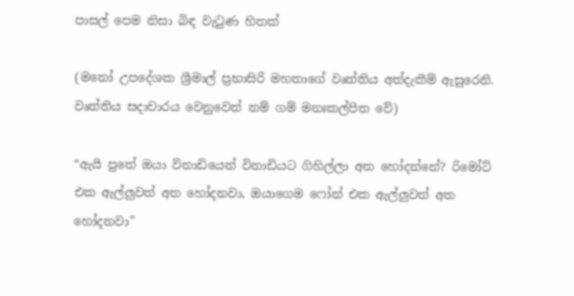පාසල් පෙම නිසා බිඳ වැටුණ හිතක්

(මනෝ උපදේශක ශ්‍රීමාල් ප්‍රභාසිරි මහතාගේ වෘත්තිය අත්දැකීම් ඇසුරෙනි. වෘත්තිය සදාචාරය වෙනුවෙන් නම් ගම් මනඃකල්පිත වේ)

“ඇයි පුතේ ඔයා විනාඩියෙන් විනාඩියට ගිහිල්ලා අත හෝදන්නේ? රිමෝට් එක ඇල්ලුවත් අත හෝදනවා, ඔයාගෙම ෆෝන් එක ඇල්ලුවත් අත හෝදනවා”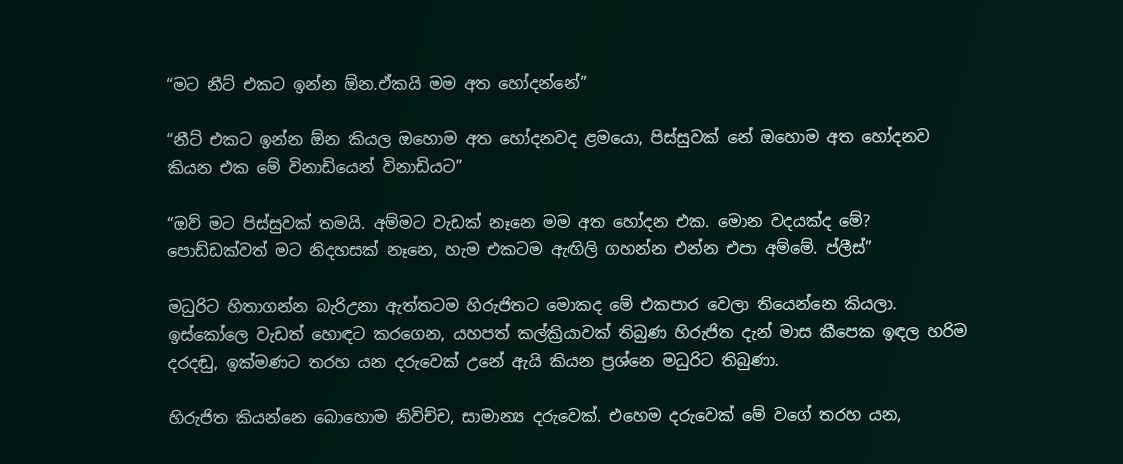“මට නීට් එකට ඉන්න ඕන.ඒකයි මම අත හෝදන්නේ”

“නීට් එකට ඉන්න ඕන කියල ඔහොම අත හෝදනවද ළමයො, පිස්සුවක් නේ ඔහොම අත හෝදනව කියන එක මේ විනාඩියෙන් විනාඩියට”

“ඔව් මට පිස්සුවක් තමයි. අම්මට වැඩක් නෑනෙ මම අත හෝදන එක. මොන වදයක්ද මේ? පොඩ්ඩක්වත් මට නිදහසක් නෑනෙ, හැම එකටම ඇඟිලි ගහන්න එන්න එපා අම්මේ. ප්ලීස්”

මධුරිට හිතාගන්න බැරිඋනා ඇත්තටම හිරුජිතට මොකද මේ එකපාර වෙලා තියෙන්නෙ කියලා. ඉස්කෝලෙ වැඩත් හොඳට කරගෙන, යහපත් කල්ක්‍රියාවක් තිබුණ හිරුජිත දැන් මාස කීපෙක ඉඳල හරිම දරදඬු, ඉක්මණට තරහ යන දරුවෙක් උනේ ඇයි කියන ප්‍රශ්නෙ මධුරිට තිබුණා.

හිරුජිත කියන්නෙ බොහොම නිවිච්ච, සාමාන්‍ය දරුවෙක්. එහෙම දරුවෙක් මේ වගේ තරහ යන,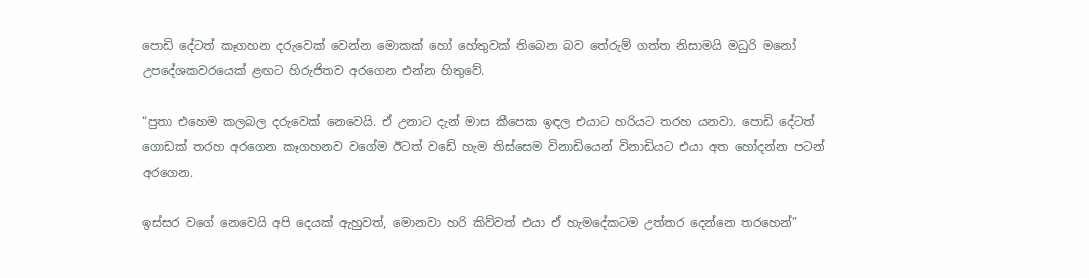පොඩි දේටත් කෑගහන දරුවෙක් වෙන්න මොකක් හෝ හේතුවක් තිබෙන බව තේරුම් ගත්ත නිසාමයි මධුරි මනෝ උපදේශකවරයෙක් ළඟට හිරුජිතව අරගෙන එන්න හිතුවේ.

“පුතා එහෙම කලබල දරුවෙක් නෙවෙයි. ඒ උනාට දැන් මාස කීපෙක ඉඳල එයාට හරියට තරහ යනවා. පොඩි දේටත් ගොඩක් තරහ අරගෙන කෑගහනව වගේම ඊටත් වඩේ හැම තිස්සෙම විනාඩියෙන් විනාඩියට එයා අත හෝදන්න පටන් අරගෙන.

ඉස්සර වගේ නෙවෙයි අපි දෙයක් ඇහුවත්, මොනවා හරි කිව්වත් එයා ඒ හැමදේකටම උත්තර දෙන්නෙ තරහෙන්”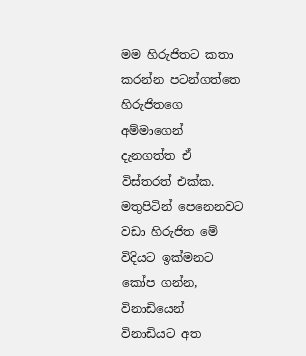මම හිරුජිතට කතා කරන්න පටන්ගත්තෙ හිරුජිතගෙ අම්මාගෙන් දැනගත්ත ඒ විස්තරත් එක්ක. මතුපිටින් පෙනෙනවට වඩා හිරුජිත මේ විදියට ඉක්මනට කෝප ගන්න, විනාඩියෙන් විනාඩියට අත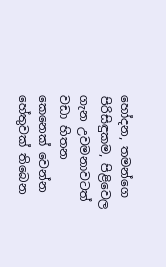හෝදන, තමන්ගෙ පිරිසිඳුකම, පිළිවෙල ගැන උවමනාවටත් වඩා හිතන කෙනෙක් වෙන්න හේතුවක් තිබෙන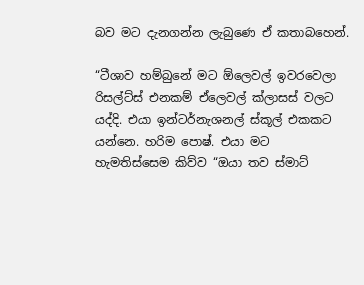බව මට දැනගන්න ලැබුණෙ ඒ කතාබහෙන්.

“ටීශාව හම්බුනේ මට ඕලෙවල් ඉවරවෙලා රිසල්ට්ස් එනකම් ඒලෙවල් ක්ලාසස් වලට යද්දි. එයා ඉන්ටර්නැශනල් ස්කූල් එකකට යන්නෙ. හරිම පොෂ්. එයා මට හැමතිස්සෙම කිව්ව “ඔයා තව ස්මාට්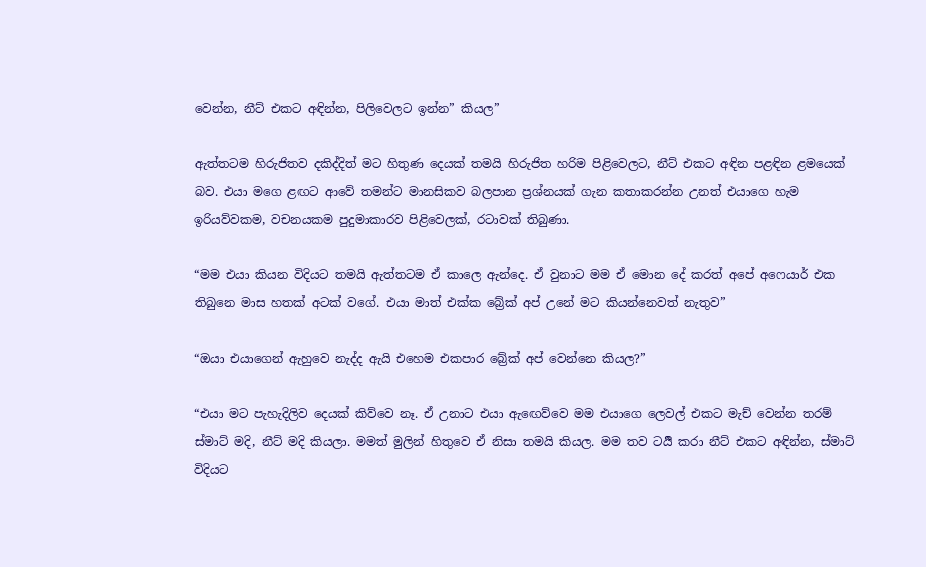වෙන්න, නීට් එකට අඳින්න, පිලිවෙලට ඉන්න” කියල”

ඇත්තටම හිරුජිතව දකිද්දිත් මට හිතුණ දෙයක් තමයි හිරුජිත හරිම පිළිවෙලට, නීට් එකට අඳින පළඳින ළමයෙක් බව. එයා මගෙ ළඟට ආවේ තමන්ට මානසිකව බලපාන ප්‍රශ්නයක් ගැන කතාකරන්න උනත් එයාගෙ හැම ඉරියව්වකම, වචනයකම පුදුමාකාරව පිළිවෙලක්, රටාවක් තිබුණා.

“මම එයා කියන විදියට තමයි ඇත්තටම ඒ කාලෙ ඇන්දෙ. ඒ වුනාට මම ඒ මොන දේ කරත් අපේ අෆෙයාර් එක තිබුනෙ මාස හතක් අටක් වගේ. එයා මාත් එක්ක බ්‍රේක් අප් උනේ මට කියන්නෙවත් නැතුව”

“ඔයා එයාගෙන් ඇහුවෙ නැද්ද ඇයි එහෙම එකපාර බ්‍රේක් අප් වෙන්නෙ කියල?”

“එයා මට පැහැදිලිව දෙයක් කිව්වෙ නෑ. ඒ උනාට එයා ඇඟෙව්වෙ මම එයාගෙ ලෙවල් එකට මැච් වෙන්න තරම් ස්මාට් මදි, නීට් මදි කියලා. මමත් මුලින් හිතුවෙ ඒ නිසා තමයි කියල. මම තව ටර්‍යි කරා නීට් එකට අඳින්න, ස්මාට් විදියට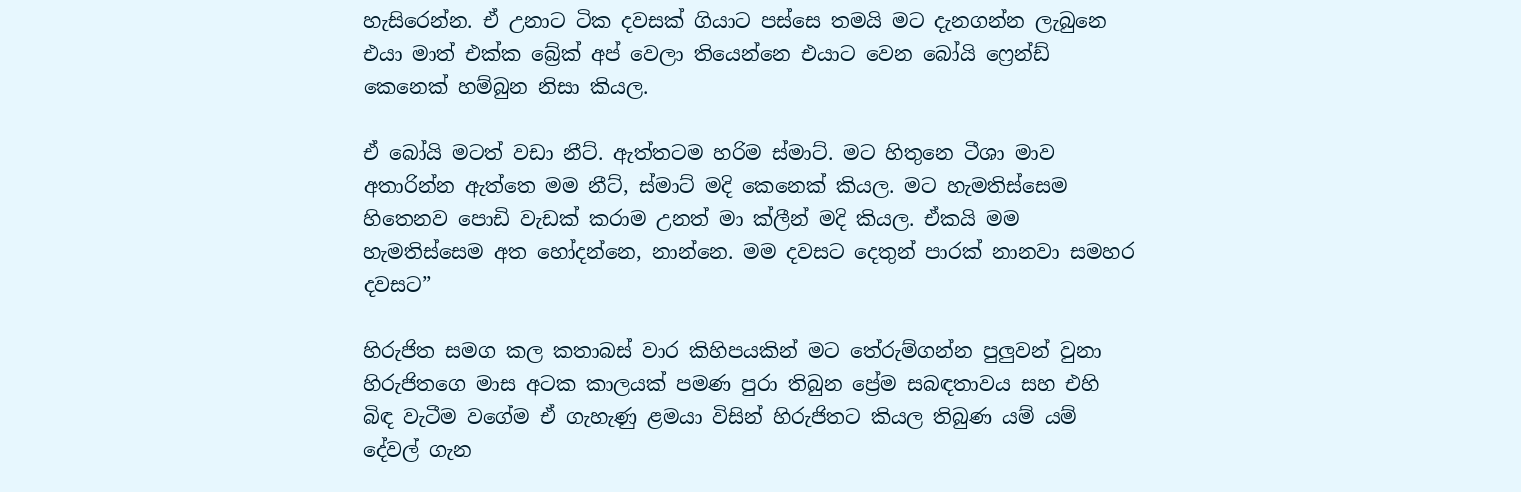හැසිරෙන්න. ඒ උනාට ටික දවසක් ගියාට පස්සෙ තමයි මට දැනගන්න ලැබුනෙ එයා මාත් එක්ක බ්‍රේක් අප් වෙලා තියෙන්නෙ එයාට වෙන බෝයි ෆ්‍රෙන්ඩ් කෙනෙක් හම්බුන නිසා කියල.

ඒ බෝයි මටත් වඩා නීට්. ඇත්තටම හරිම ස්මාට්. මට හිතුනෙ ටීශා මාව අතාරින්න ඇත්තෙ මම නීට්, ස්මාට් මදි කෙනෙක් කියල. මට හැමතිස්සෙම හිතෙනව පොඩි වැඩක් කරාම උනත් මා ක්ලීන් මදි කියල. ඒකයි මම හැමතිස්සෙම අත හෝදන්නෙ, නාන්නෙ. මම දවසට දෙතුන් පාරක් නානවා සමහර දවසට”

හිරුජිත සමග කල කතාබස් වාර කිහිපයකින් මට තේරුම්ගන්න පුලුවන් වුනා හිරුජිතගෙ මාස අටක කාලයක් පමණ පුරා තිබුන ප්‍රේම සබඳතාවය සහ එහි බිඳ වැටීම වගේම ඒ ගැහැණු ළමයා විසින් හිරුජිතට කියල තිබුණ යම් යම් දේවල් ගැන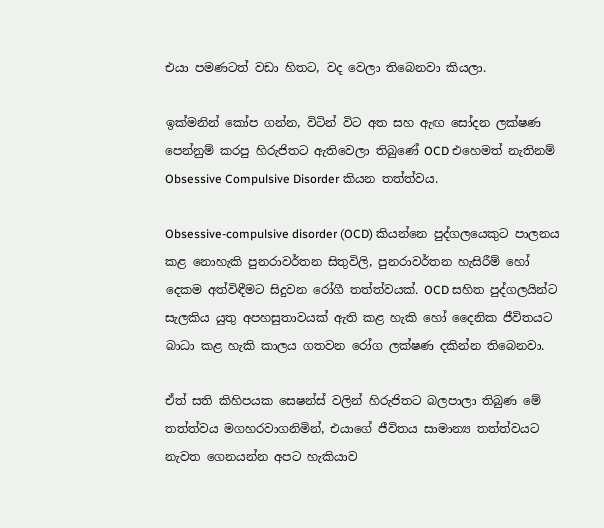එයා පමණටත් වඩා හිතට, වද වෙලා තිබෙනවා කියලා.

ඉක්මනින් කෝප ගන්න, විටින් විට අත සහ ඇඟ සෝදන ලක්ෂණ පෙන්නුම් කරපු හිරුජිතට ඇතිවෙලා තිබුණේ OCD එහෙමත් නැතිනම් Obsessive Compulsive Disorder කියන තත්ත්වය.

Obsessive-compulsive disorder (OCD) කියන්නෙ පුද්ගලයෙකුට පාලනය කළ නොහැකි පුනරාවර්තන සිතුවිලි, පුනරාවර්තන හැසිරීම් හෝ දෙකම අත්විඳීමට සිදුවන රෝගී තත්ත්වයක්. OCD සහිත පුද්ගලයින්ට සැලකිය යුතු අපහසුතාවයක් ඇති කළ හැකි හෝ දෛනික ජීවිතයට බාධා කළ හැකි කාලය ගතවන රෝග ලක්ෂණ දකින්න තිබෙනවා.

ඒත් සති කිහිපයක සෙෂන්ස් වලින් හිරුජිතට බලපාලා තිබුණ මේ තත්ත්වය මගහරවාගනිමින්, එයාගේ ජීවිතය සාමාන්‍ය තත්ත්වයට නැවත ගෙනයන්න අපට හැකියාව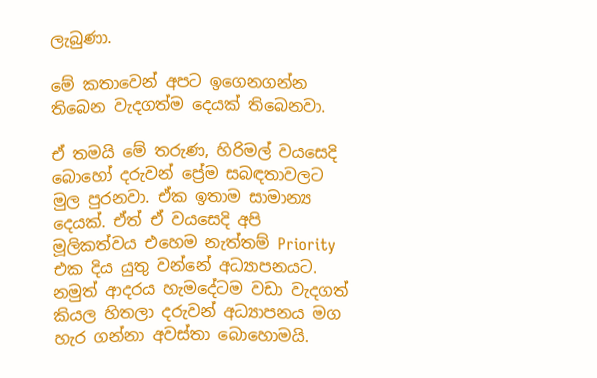ලැබුණා.

මේ කතාවෙන් අපට ඉගෙනගන්න තිබෙන වැදගත්ම දෙයක් තිබෙනවා.

ඒ තමයි මේ තරුණ, හිරිමල් වයසෙදි බොහෝ දරුවන් ප්‍රේම සබඳතාවලට මුල පුරනවා. ඒක ඉතාම සාමාන්‍ය දෙයක්. ඒත් ඒ වයසෙදි අපි මූලිකත්වය එහෙම නැත්තම් Priority එක දිය යුතු වන්නේ අධ්‍යාපනයට. නමුත් ආදරය හැමදේටම වඩා වැදගත් කියල හිතලා දරුවන් අධ්‍යාපනය මග හැර ගන්නා අවස්තා බොහොමයි.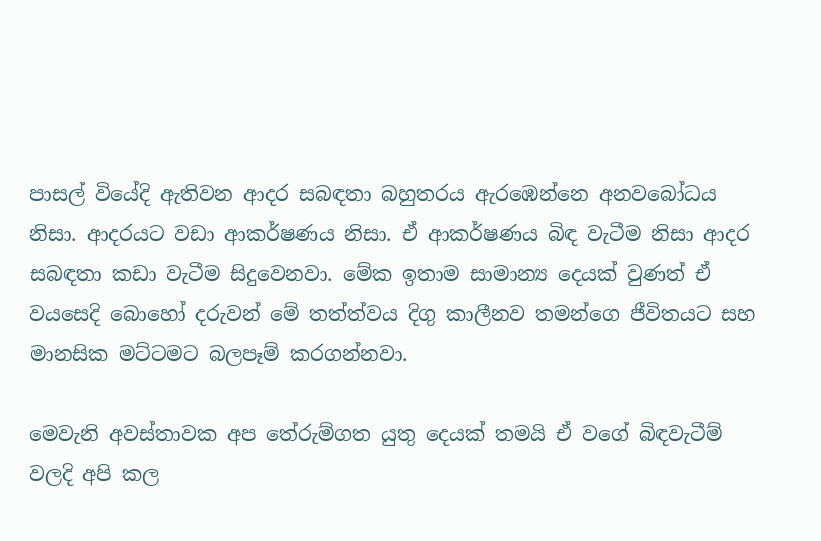පාසල් වියේදි ඇතිවන ආදර සබඳතා බහුතරය ඇරඹෙන්නෙ අනවබෝධය නිසා. ආදරයට වඩා ආකර්ෂණය නිසා. ඒ ආකර්ෂණය බිඳ වැටීම නිසා ආදර සබඳතා කඩා වැටීම සිදුවෙනවා. මේක ඉතාම සාමාන්‍ය දෙයක් වුණත් ඒ වයසෙදි බොහෝ දරුවන් මේ තත්ත්වය දිගු කාලීනව තමන්ගෙ ජීවිතයට සහ මානසික මට්ටමට බලපෑම් කරගන්නවා.

මෙවැනි අවස්තාවක අප තේරුම්ගත යුතු දෙයක් තමයි ඒ වගේ බිඳවැටීම් වලදි අපි කල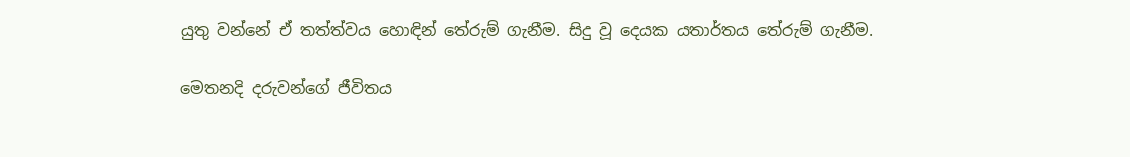යුතු වන්නේ ඒ තත්ත්වය හොඳින් තේරුම් ගැනීම. සිදු වූ දෙයක යතාර්තය තේරුම් ගැනීම.

මෙතනදි දරුවන්ගේ ජීවිතය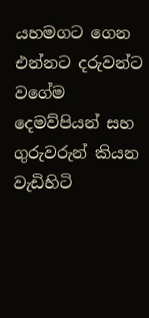යහමගට ගෙන එන්නට දරුවන්ට වගේම දෙමව්පියන් සහ ගුරුවරුන් කියන වැඩිහිටි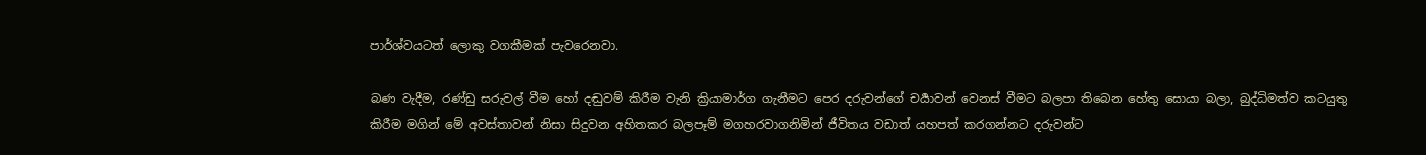පාර්ශ්වයටත් ලොකු වගකීමක් පැවරෙනවා.

බණ වැදීම, රණ්ඩු සරුවල් වීම හෝ දඬුවම් කිරීම වැනි ක්‍රියාමාර්ග ගැනීමට පෙර දරුවන්ගේ චර්‍යාවන් වෙනස් වීමට බලපා තිබෙන හේතු සොයා බලා, බුද්ධිමත්ව කටයුතු කිරීම මගින් මේ අවස්තාවන් නිසා සිදුවන අහිතකර බලපෑම් මගහරවාගනිමින් ජීවිතය වඩාත් යහපත් කරගන්නට දරුවන්ට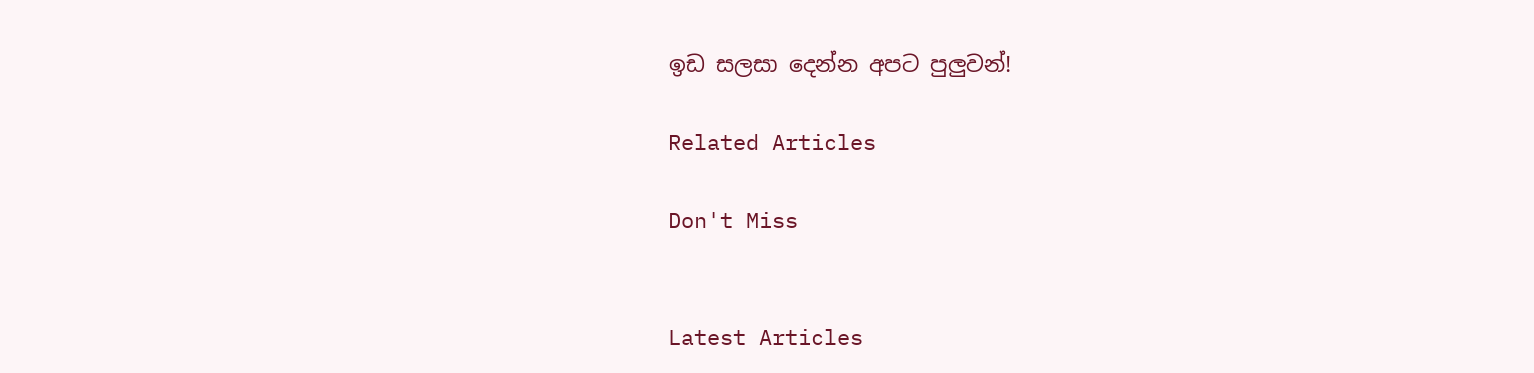ඉඩ සලසා දෙන්න අපට පුලුවන්!

Related Articles

Don't Miss


Latest Articles